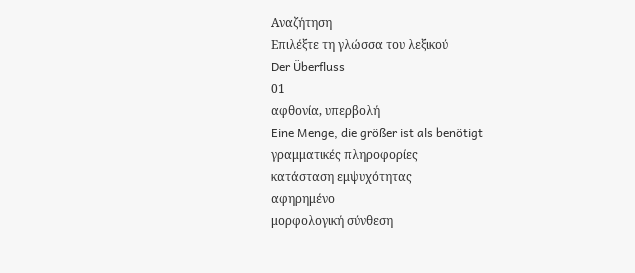Αναζήτηση
Επιλέξτε τη γλώσσα του λεξικού
Der Überfluss
01
αφθονία, υπερβολή
Eine Menge, die größer ist als benötigt
γραμματικές πληροφορίες
κατάσταση εμψυχότητας
αφηρημένο
μορφολογική σύνθεση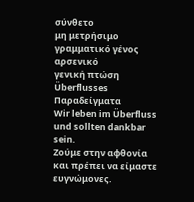σύνθετο
μη μετρήσιμο
γραμματικό γένος
αρσενικό
γενική πτώση
Überflusses
Παραδείγματα
Wir leben im Überfluss und sollten dankbar sein.
Ζούμε στην αφθονία και πρέπει να είμαστε ευγνώμονες.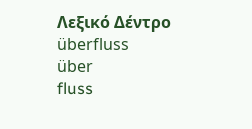Λεξικό Δέντρο
überfluss
über
fluss